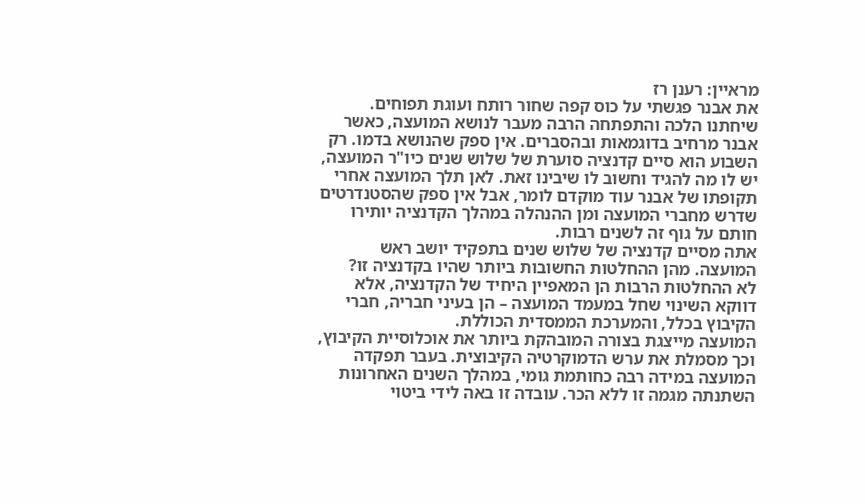מראיין: רענן רז
את אבנר פגשתי על כוס קפה שחור רותח ועוגת תפוחים. שיחתנו הלכה והתפתחה הרבה מעבר לנושא המועצה, כאשר אבנר מרחיב בדוגמאות ובהסברים. אין ספק שהנושא בדמו. רק השבוע הוא סיים קדנציה סוערת של שלוש שנים כיו"ר המועצה, יש לו מה להגיד וחשוב לו שיבינו זאת. לאן תלך המועצה אחרי תקופתו של אבנר עוד מוקדם לומר, אבל אין ספק שהסטנדרטים שדרש מחברי המועצה ומן ההנהלה במהלך הקדנציה יותירו חותם על גוף זה לשנים רבות.
אתה מסיים קדנציה של שלוש שנים בתפקיד יושב ראש המועצה. מהן ההחלטות החשובות ביותר שהיו בקדנציה זו?
לא ההחלטות הרבות הן המאפיין היחיד של הקדנציה, אלא דווקא השינוי שחל במעמד המועצה – הן בעיני חבריה, חברי הקיבוץ בכלל, והמערכת הממסדית הכוללת.
המועצה מייצגת בצורה המובהקת ביותר את אוכלוסיית הקיבוץ, וכך מסמלת את ערש הדמוקרטיה הקיבוצית. בעבר תפקדה המועצה במידה רבה כחותמת גומי, במהלך השנים האחרונות השתנתה מגמה זו ללא הכר. עובדה זו באה לידי ביטוי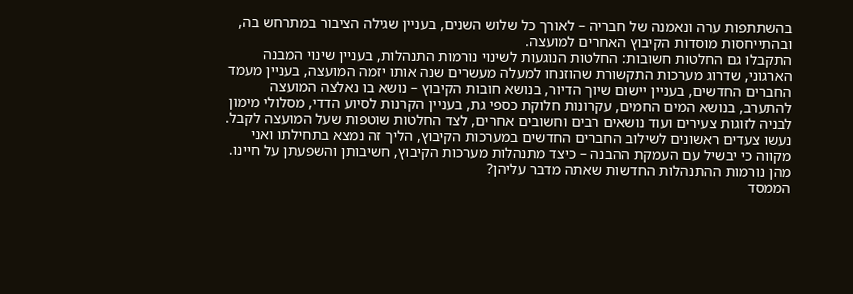בהשתתפות ערה ונאמנה של חבריה – לאורך כל שלוש השנים, בעניין שגילה הציבור במתרחש בה, ובהתייחסות מוסדות הקיבוץ האחרים למועצה.
התקבלו גם החלטות חשובות: החלטות הנוגעות לשינוי נורמות התנהלות, בעניין שינוי המבנה הארגוני, שדרוג מערכות התקשורת שהוזנחו למעלה מעשרים שנה אותו יזמה המועצה, בעניין מעמד החברים החדשים, בעניין יישום שיוך הדיור, בנושא חובות הקיבוץ – נושא בו נאלצה המועצה להתערב, בנושא המים החמים, עקרונות חלוקת כספי גת, בעניין הקרנות לסיוע הדדי, מסלולי מימון לבניה לזוגות צעירים ועוד נושאים רבים וחשובים אחרים, לצד החלטות שוטפות שעל המועצה לקבל. נעשו צעדים ראשונים לשילוב החברים החדשים במערכות הקיבוץ, הליך זה נמצא בתחילתו ואני מקווה כי יבשיל עם העמקת ההבנה – כיצד מתנהלות מערכות הקיבוץ, חשיבותן והשפעתן על חיינו.
מהן נורמות ההתנהלות החדשות שאתה מדבר עליהן?
הממסד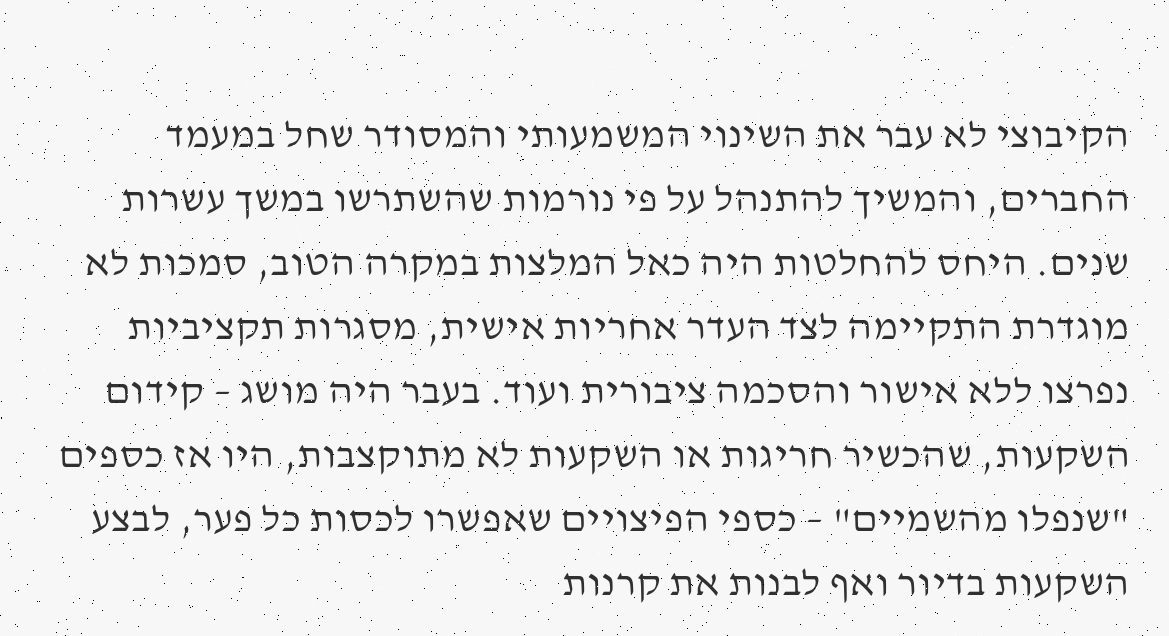הקיבוצי לא עבר את השינוי המשמעותי והמסודר שחל במעמד החברים, והמשיך להתנהל על פי נורמות שהשתרשו במשך עשרות שנים. היחס להחלטות היה כאל המלצות במקרה הטוב, סמכות לא מוגדרת התקיימה לצד העדר אחריות אישית, מסגרות תקציביות נפרצו ללא אישור והסכמה ציבורית ועוד. בעבר היה מושג – קידום השקעות, שהכשיר חריגות או השקעות לא מתוקצבות, היו אז כספים "שנפלו מהשמיים" – כספי הפיצויים שאפשרו לכסות כל פער, לבצע השקעות בדיור ואף לבנות את קרנות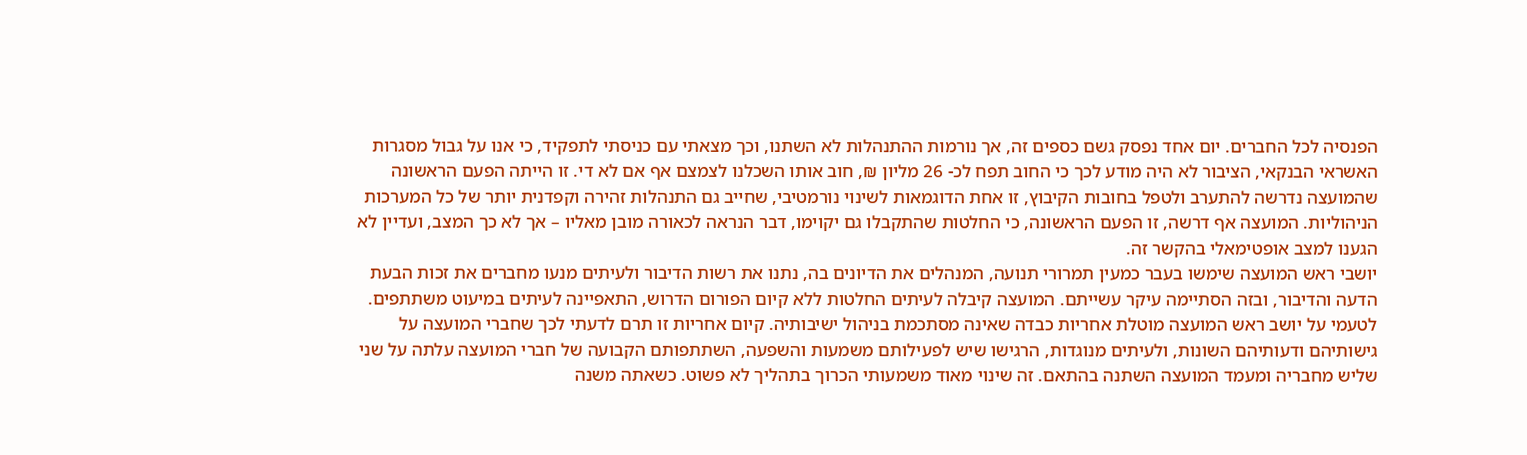הפנסיה לכל החברים. יום אחד נפסק גשם כספים זה, אך נורמות ההתנהלות לא השתנו, וכך מצאתי עם כניסתי לתפקיד, כי אנו על גבול מסגרות האשראי הבנקאי, הציבור לא היה מודע לכך כי החוב תפח לכ- 26 מליון ₪, חוב אותו השכלנו לצמצם אף אם לא די. זו הייתה הפעם הראשונה שהמועצה נדרשה להתערב ולטפל בחובות הקיבוץ, זו אחת הדוגמאות לשינוי נורמטיבי, שחייב גם התנהלות זהירה וקפדנית יותר של כל המערכות הניהוליות. המועצה אף דרשה, זו הפעם הראשונה, כי החלטות שהתקבלו גם יקוימו, דבר הנראה לכאורה מובן מאליו – אך לא כך המצב, ועדיין לא הגענו למצב אופטימאלי בהקשר זה.
יושבי ראש המועצה שימשו בעבר כמעין תמרורי תנועה, המנהלים את הדיונים בה, נתנו את רשות הדיבור ולעיתים מנעו מחברים את זכות הבעת הדעה והדיבור, ובזה הסתיימה עיקר עשייתם. המועצה קיבלה לעיתים החלטות ללא קיום הפורום הדרוש, התאפיינה לעיתים במיעוט משתתפים. לטעמי על יושב ראש המועצה מוטלת אחריות כבדה שאינה מסתכמת בניהול ישיבותיה. קיום אחריות זו תרם לדעתי לכך שחברי המועצה על גישותיהם ודעותיהם השונות, ולעיתים מנוגדות, הרגישו שיש לפעילותם משמעות והשפעה, השתתפותם הקבועה של חברי המועצה עלתה על שני שליש מחבריה ומעמד המועצה השתנה בהתאם. זה שינוי מאוד משמעותי הכרוך בתהליך לא פשוט. כשאתה משנה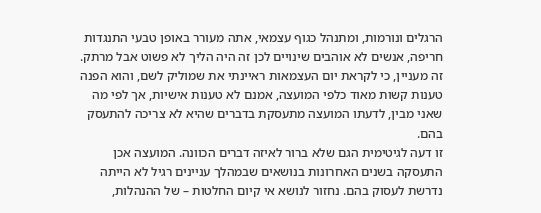הרגלים ונורמות, ומתנהל כגוף עצמאי, אתה מעורר באופן טבעי התנגדות חריפה, אנשים לא אוהבים שינויים לכן זה היה הליך לא פשוט אבל מרתק.
זה מעניין, כי לקראת יום העצמאות ראיינתי את שמוליק לשם, והוא הפנה טענות קשות מאוד כלפי המועצה, אמנם לא טענות אישיות, אך לפי מה שאני מבין, לדעתו המועצה מתעסקת בדברים שהיא לא צריכה להתעסק בהם.
זו דעה לגיטימית הגם שלא ברור לאיזה דברים הכוונה. המועצה אכן התעסקה בשנים האחרונות בנושאים שבמהלך עניינים רגיל לא הייתה נדרשת לעסוק בהם. נחזור לנושא אי קיום החלטות – של ההנהלות,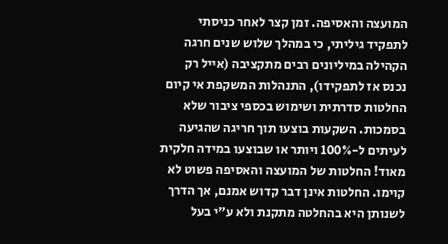המועצה והאסיפה. זמן קצר לאחר כניסתי לתפקיד גיליתי, כי במהלך שלוש שנים חרגה הקהילה במיליונים רבים מתקציבה (אייל רק נכנס אז לתפקידו), התנהלות המשקפת אי קיום החלטות סדרתית ושימוש בכספי ציבור שלא בסמכות. השקעות בוצעו תוך חריגה שהגיעה לעיתים ל-100% ויותר או שבוצעו במידה חלקית מאוד! החלטות של המועצה והאסיפה פשוט לא קוימו. החלטות אינן דבר קדוש אמנם, אך הדרך לשנותן היא בהחלטה מתקנת ולא ע"י בעל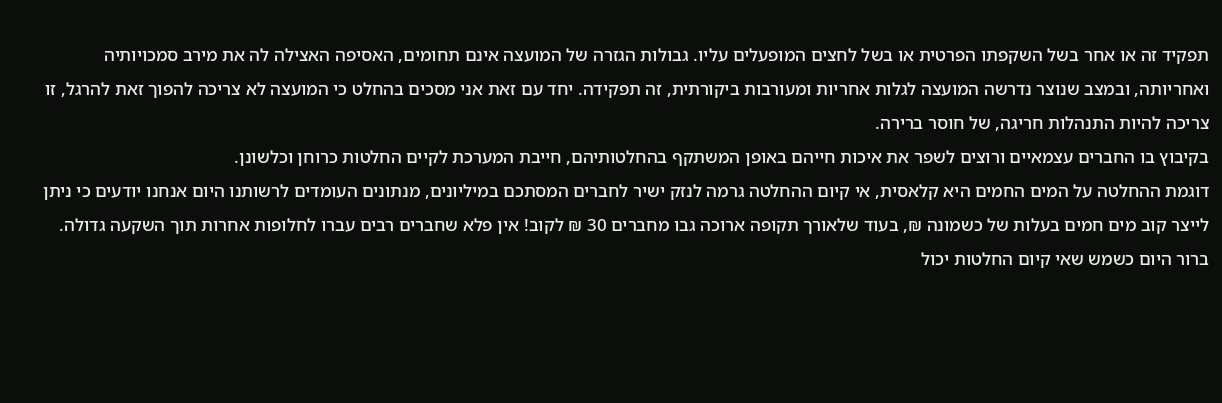תפקיד זה או אחר בשל השקפתו הפרטית או בשל לחצים המופעלים עליו. גבולות הגזרה של המועצה אינם תחומים, האסיפה האצילה לה את מירב סמכויותיה ואחריותה, ובמצב שנוצר נדרשה המועצה לגלות אחריות ומעורבות ביקורתית, זה תפקידה. יחד עם זאת אני מסכים בהחלט כי המועצה לא צריכה להפוך זאת להרגל, זו צריכה להיות התנהלות חריגה, של חוסר ברירה.
בקיבוץ בו החברים עצמאיים ורוצים לשפר את איכות חייהם באופן המשתקף בהחלטותיהם, חייבת המערכת לקיים החלטות כרוחן וכלשונן.
דוגמת ההחלטה על המים החמים היא קלאסית, אי קיום ההחלטה גרמה לנזק ישיר לחברים המסתכם במיליונים, מנתונים העומדים לרשותנו היום אנחנו יודעים כי ניתן לייצר קוב מים חמים בעלות של כשמונה ₪, בעוד שלאורך תקופה ארוכה גבו מחברים 30 ₪ לקוב! אין פלא שחברים רבים עברו לחלופות אחרות תוך השקעה גדולה. ברור היום כשמש שאי קיום החלטות יכול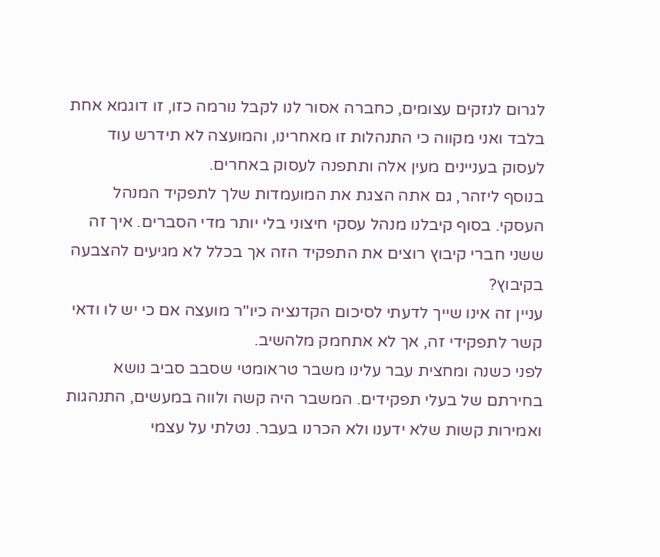לגרום לנזקים עצומים, כחברה אסור לנו לקבל נורמה כזו, זו דוגמא אחת בלבד ואני מקווה כי התנהלות זו מאחרינו, והמועצה לא תידרש עוד לעסוק בעניינים מעין אלה ותתפנה לעסוק באחרים.
בנוסף ליזהר, גם אתה הצגת את המועמדות שלך לתפקיד המנהל העסקי. בסוף קיבלנו מנהל עסקי חיצוני בלי יותר מדי הסברים. איך זה ששני חברי קיבוץ רוצים את התפקיד הזה אך בכלל לא מגיעים להצבעה בקיבוץ?
עניין זה אינו שייך לדעתי לסיכום הקדנציה כיו"ר מועצה אם כי יש לו ודאי קשר לתפקידי זה, אך לא אתחמק מלהשיב.
לפני כשנה ומחצית עבר עלינו משבר טראומטי שסבב סביב נושא בחירתם של בעלי תפקידים. המשבר היה קשה ולווה במעשים, התנהגות ואמירות קשות שלא ידענו ולא הכרנו בעבר. נטלתי על עצמי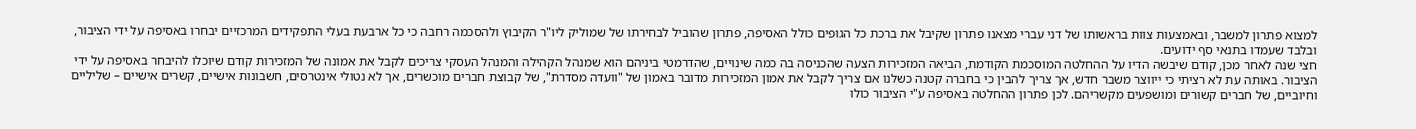למצוא פתרון למשבר, ובאמצעות צוות בראשותו של דני עברי מצאנו פתרון שקיבל את ברכת כל הגופים כולל האסיפה, פתרון שהוביל לבחירתו של שמוליק ליו"ר הקיבוץ ולהסכמה רחבה כי כל ארבעת בעלי התפקידים המרכזיים יבחרו באסיפה על ידי הציבור, ובלבד שעמדו בתנאי סף ידועים.
חצי שנה לאחר מכן, קודם שיבשה הדיו על ההחלטה המוסכמת הקודמת, הביאה המזכירות הצעה שהכניסה בה כמה שינויים, שהדרמטי ביניהם הוא שמנהל הקהילה והמנהל העסקי צריכים לקבל את אמונה של המזכירות קודם שיוכלו להיבחר באסיפה על ידי הציבור. באותה עת לא רציתי כי ייווצר משבר חדש, אך צריך להבין כי בחברה קטנה כשלנו אם צריך לקבל את אמון המזכירות מדובר באמון של "וועדה מסדרת", של קבוצת חברים מוכשרים, אך לא נטולי אינטרסים, חשבונות אישיים, קשרים אישיים – שליליים וחיוביים, של חברים קשורים ומושפעים מקשריהם. לכן פתרון ההחלטה באסיפה ע"י הציבור כולו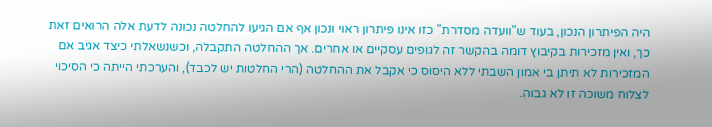היה הפיתרון הנכון, בעוד ש"וועדה מסדרת" כזו אינו פיתרון ראוי ונכון אף אם הגיעו להחלטה נכונה לדעת אלה הרואים זאת כך, ואין מזכירות בקיבוץ דומה בהקשר זה לגופים עסקיים או אחרים. אך ההחלטה התקבלה, וכשנשאלתי כיצד אגיב אם המזכירות לא תיתן בי אמון השבתי ללא היסוס כי אקבל את ההחלטה (הרי החלטות יש לכבד), והערכתי הייתה כי הסיכוי לצלוח משוכה זו לא גבוה.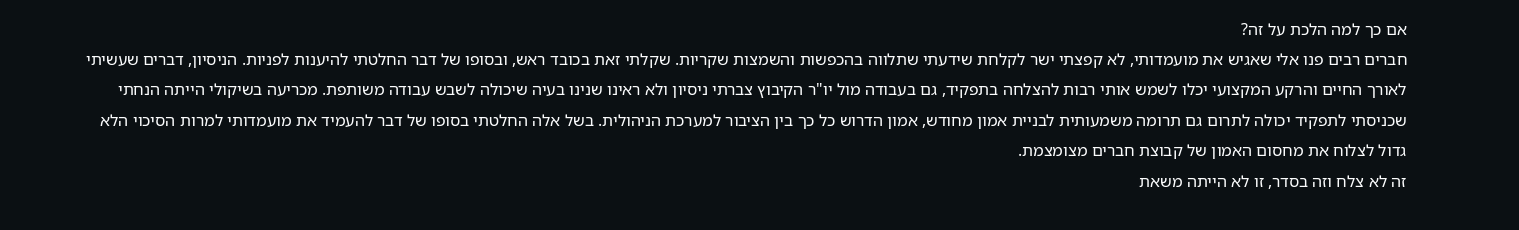אם כך למה הלכת על זה?
חברים רבים פנו אלי שאגיש את מועמדותי, לא קפצתי ישר לקלחת שידעתי שתלווה בהכפשות והשמצות שקריות. שקלתי זאת בכובד ראש, ובסופו של דבר החלטתי להיענות לפניות. הניסיון, דברים שעשיתי לאורך החיים והרקע המקצועי יכלו לשמש אותי רבות להצלחה בתפקיד, גם בעבודה מול יו"ר הקיבוץ צברתי ניסיון ולא ראינו שנינו בעיה שיכולה לשבש עבודה משותפת. מכריעה בשיקולי הייתה הנחתי שכניסתי לתפקיד יכולה לתרום גם תרומה משמעותית לבניית אמון מחודש, אמון הדרוש כל כך בין הציבור למערכת הניהולית. בשל אלה החלטתי בסופו של דבר להעמיד את מועמדותי למרות הסיכוי הלא גדול לצלוח את מחסום האמון של קבוצת חברים מצומצמת.
זה לא צלח וזה בסדר, זו לא הייתה משאת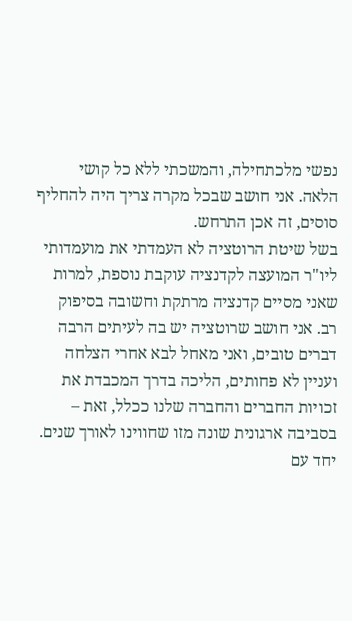נפשי מלכתחילה, והמשכתי ללא כל קושי הלאה. אני חושב שבכל מקרה צריך היה להחליף סוסים, זה אכן התרחש.
בשל שיטת הרוטציה לא העמדתי את מועמדותי ליו"ר המועצה לקדנציה עוקבת נוספת, למרות שאני מסיים קדנציה מרתקת וחשובה בסיפוק רב. אני חושב שרוטציה יש בה לעיתים הרבה דברים טובים, ואני מאחל לבא אחרי הצלחה ועניין לא פחותים, הליכה בדרך המכבדת את זכויות החברים והחברה שלנו ככלל, זאת – בסביבה ארגונית שונה מזו שחווינו לאורך שנים.
יחד עם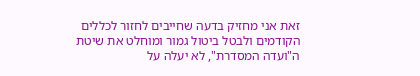זאת אני מחזיק בדעה שחייבים לחזור לכללים הקודמים ולבטל ביטול גמור ומוחלט את שיטת ה"ועדה המסדרת", לא יעלה על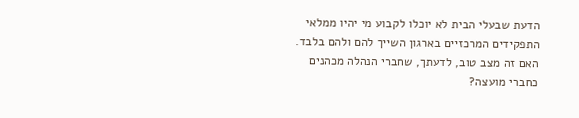הדעת שבעלי הבית לא יוכלו לקבוע מי יהיו ממלאי התפקידים המרכזיים בארגון השייך להם ולהם בלבד.
האם זה מצב טוב, לדעתך, שחברי הנהלה מכהנים כחברי מועצה?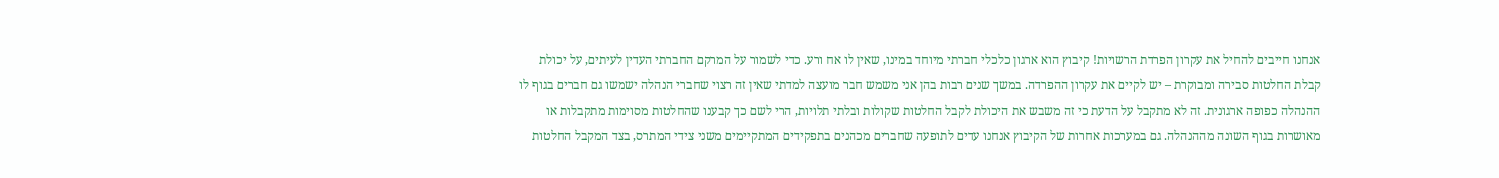אנחנו חייבים להחיל את עקרון הפרדת הרשויות! קיבוץ הוא ארגון כלכלי חברתי מיוחד במינו, שאין לו אח ורע. כדי לשמור על המרקם החברתי העדין לעיתים, על יכולת קבלת החלטות סבירה ומבוקרת – יש לקיים את עקרון ההפרדה. במשך שנים רבות בהן אני משמש חבר מועצה למדתי שאין זה רצוי שחברי הנהלה ישמשו גם חברים בגוף לו ההנהלה כפופה ארגונית. זה לא מתקבל על הדעת כי זה משבש את היכולת לקבל החלטות שקולות ובלתי תלויות, הרי לשם כך קבענו שהחלטות מסוימות מתקבלות או מאושרות בגוף השונה מההנהלה. גם במערכות אחרות של הקיבוץ אנחנו עדים לתופעה שחברים מכהנים בתפקידים המתקיימים משני צידי המתרס, בצד המקבל החלטות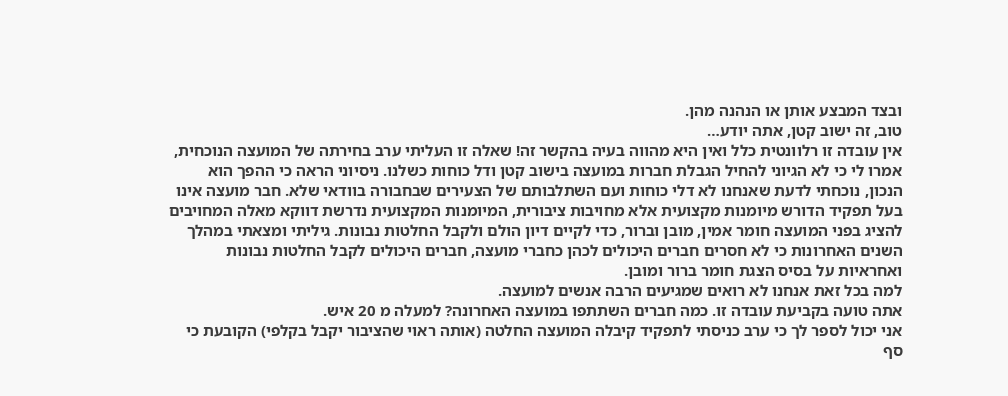ובצד המבצע אותן או הנהנה מהן.
טוב, זה ישוב קטן, אתה יודע…
אין עובדה זו רלוונטית כלל ואין היא מהווה בעיה בהקשר זה! שאלה זו העליתי ערב בחירתה של המועצה הנוכחית, אמרו לי כי לא הגיוני להחיל הגבלת חברות במועצה בישוב קטן ודל כוחות כשלנו. ניסיוני הראה כי ההפך הוא הנכון, נוכחתי לדעת שאנחנו לא דלי כוחות ועם השתלבותם של הצעירים שבחבורה בוודאי שלא. חבר מועצה אינו בעל תפקיד הדורש מיומנות מקצועית אלא מחויבות ציבורית, המיומנות המקצועית נדרשת דווקא מאלה המחויבים להציג בפני המועצה חומר אמין, מובן וברור, כדי לקיים דיון הולם ולקבל החלטות נבונות. גיליתי ומצאתי במהלך השנים האחרונות כי לא חסרים חברים היכולים לכהן כחברי מועצה, חברים היכולים לקבל החלטות נבונות ואחראיות על בסיס הצגת חומר ברור ומובן.
למה בכל זאת אנחנו לא רואים שמגיעים הרבה אנשים למועצה.
אתה טועה בקביעת עובדה זו. כמה חברים השתתפו במועצה האחרונה? למעלה מ 20 איש.
אני יכול לספר לך כי ערב כניסתי לתפקיד קיבלה המועצה החלטה (אותה ראוי שהציבור יקבל בקלפי) הקובעת כי סף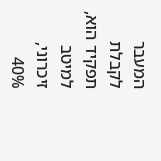המעבר לקבלת תפקיד הוא, למיטב זיכרוני, 40%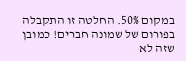במקום 50%. החלטה זו התקבלה בפורום של שמונה חברים! כמובן שזה לא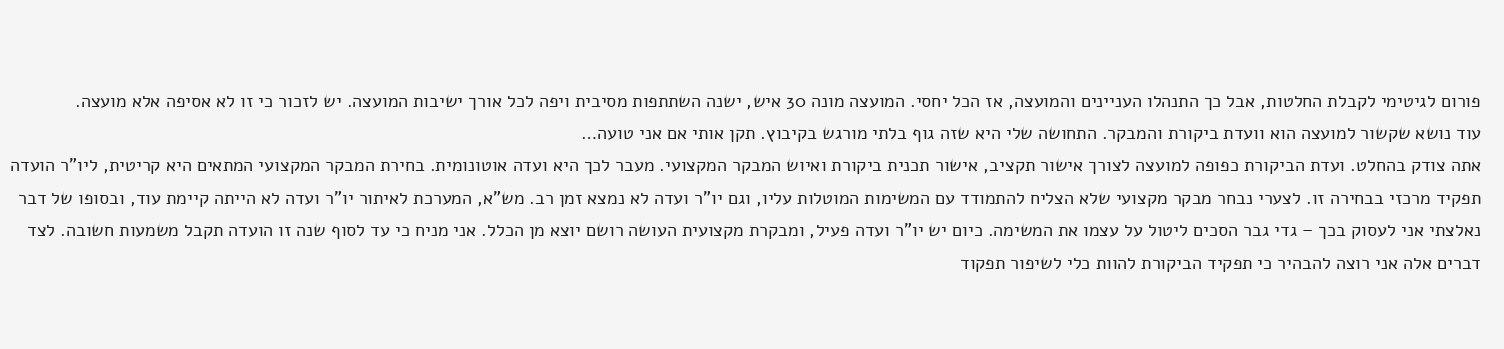פורום לגיטימי לקבלת החלטות, אבל כך התנהלו העניינים והמועצה, אז הכל יחסי. המועצה מונה 30 איש, ישנה השתתפות מסיבית ויפה לכל אורך ישיבות המועצה. יש לזכור כי זו לא אסיפה אלא מועצה.
עוד נושא שקשור למועצה הוא וועדת ביקורת והמבקר. התחושה שלי היא שזה גוף בלתי מורגש בקיבוץ. תקן אותי אם אני טועה…
אתה צודק בהחלט. ועדת הביקורת כפופה למועצה לצורך אישור תקציב, אישור תכנית ביקורת ואיוש המבקר המקצועי. מעבר לכך היא ועדה אוטונומית. בחירת המבקר המקצועי המתאים היא קריטית, ליו"ר הועדה תפקיד מרכזי בבחירה זו. לצערי נבחר מבקר מקצועי שלא הצליח להתמודד עם המשימות המוטלות עליו, וגם יו"ר ועדה לא נמצא זמן רב. מש"א, המערכת לאיתור יו"ר ועדה לא הייתה קיימת עוד, ובסופו של דבר נאלצתי אני לעסוק בכך – גדי גבר הסכים ליטול על עצמו את המשימה. כיום יש יו"ר ועדה פעיל, ומבקרת מקצועית העושה רושם יוצא מן הכלל. אני מניח כי עד לסוף שנה זו הועדה תקבל משמעות חשובה. לצד דברים אלה אני רוצה להבהיר כי תפקיד הביקורת להוות כלי לשיפור תפקוד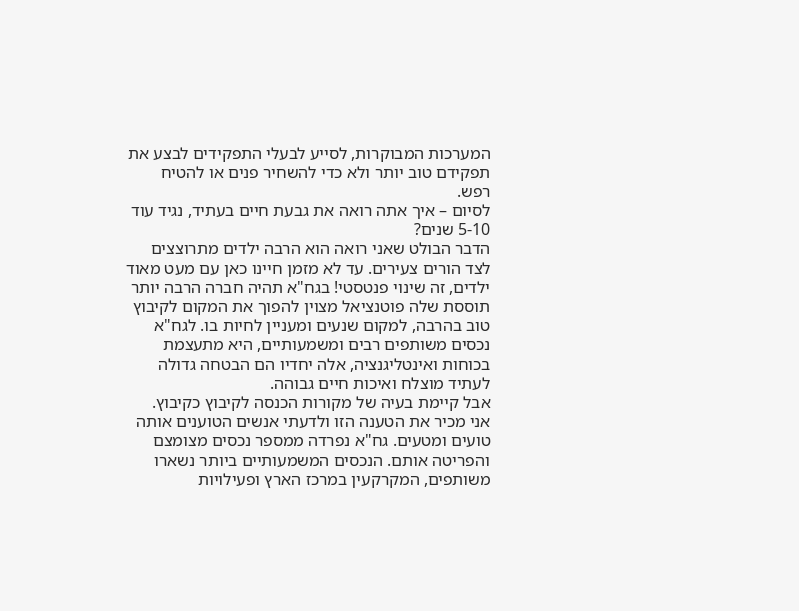המערכות המבוקרות, לסייע לבעלי התפקידים לבצע את תפקידם טוב יותר ולא כדי להשחיר פנים או להטיח רפש.
לסיום – איך אתה רואה את גבעת חיים בעתיד, נגיד עוד 5-10 שנים?
הדבר הבולט שאני רואה הוא הרבה ילדים מתרוצצים לצד הורים צעירים. עד לא מזמן חיינו כאן עם מעט מאוד ילדים, זה שינוי פנטסטי! בגח"א תהיה חברה הרבה יותר תוססת שלה פוטנציאל מצוין להפוך את המקום לקיבוץ טוב בהרבה, למקום שנעים ומעניין לחיות בו. לגח"א נכסים משותפים רבים ומשמעותיים, היא מתעצמת בכוחות ואינטליגנציה, אלה יחדיו הם הבטחה גדולה לעתיד מוצלח ואיכות חיים גבוהה.
אבל קיימת בעיה של מקורות הכנסה לקיבוץ כקיבוץ.
אני מכיר את הטענה הזו ולדעתי אנשים הטוענים אותה טועים ומטעים. גח"א נפרדה ממספר נכסים מצומצם והפריטה אותם. הנכסים המשמעותיים ביותר נשארו משותפים, המקרקעין במרכז הארץ ופעילויות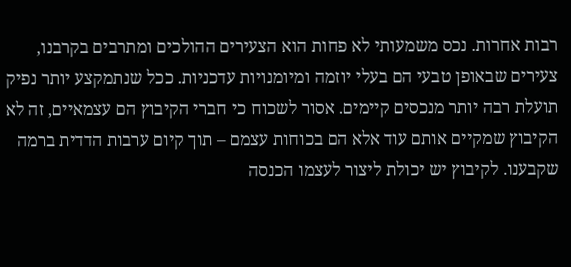רבות אחרות. נכס משמעותי לא פחות הוא הצעירים ההולכים ומתרבים בקרבנו, צעירים שבאופן טבעי הם בעלי יוזמה ומיומנויות עדכניות. ככל שנתמקצע יותר נפיק תועלת רבה יותר מנכסים קיימים. אסור לשכוח כי חברי הקיבוץ הם עצמאיים, זה לא הקיבוץ שמקיים אותם עוד אלא הם בכוחות עצמם – תוך קיום ערבות הדדית ברמה שקבענו. לקיבוץ יש יכולת ליצור לעצמו הכנסה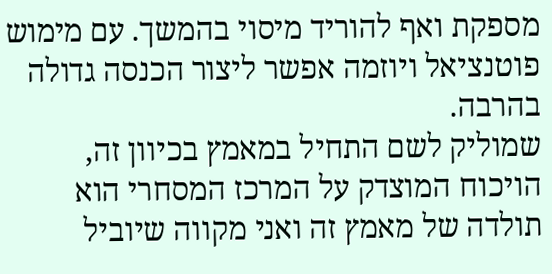מספקת ואף להוריד מיסוי בהמשך. עם מימוש פוטנציאל ויוזמה אפשר ליצור הכנסה גדולה בהרבה.
שמוליק לשם התחיל במאמץ בכיוון זה, הויכוח המוצדק על המרכז המסחרי הוא תולדה של מאמץ זה ואני מקווה שיוביל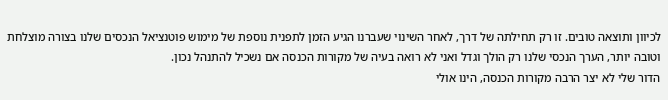לכיוון ותוצאה טובים. זו רק תחילתה של דרך, לאחר השינוי שעברנו הגיע הזמן לתפנית נוספת של מימוש פוטנציאל הנכסים שלנו בצורה מוצלחת וטובה יותר, הערך הנכסי שלנו רק הולך וגדל ואני לא רואה בעיה של מקורות הכנסה אם נשכיל להתנהל נכון.
הדור שלי לא יצר הרבה מקורות הכנסה, הינו אולי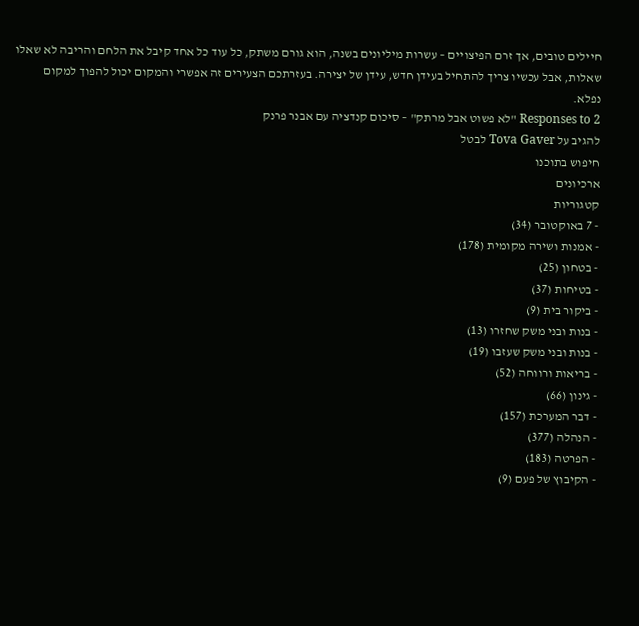חיילים טובים, אך זרם הפיצויים – עשרות מיליונים בשנה, הוא גורם משתק, כל עוד כל אחד קיבל את הלחם והריבה לא שאלו שאלות, אבל עכשיו צריך להתחיל בעידן חדש, עידן של יצירה. בעזרתכם הצעירים זה אפשרי והמקום יכול להפוך למקום נפלא.
2 Responses to "לא פשוט אבל מרתק" – סיכום קנדציה עם אבנר פרנק
להגיב על Tova Gaver לבטל
חיפוש בתוכנו
ארכיונים
קטגוריות
- 7 באוקטובר (34)
- אמנות ושירה מקומית (178)
- בטחון (25)
- בטיחות (37)
- ביקור בית (9)
- בנות ובני משק שחזרו (13)
- בנות ובני משק שעזבו (19)
- בריאות ורווחה (52)
- גינון (66)
- דבר המערכת (157)
- הנהלה (377)
- הפרטה (183)
- הקיבוץ של פעם (9)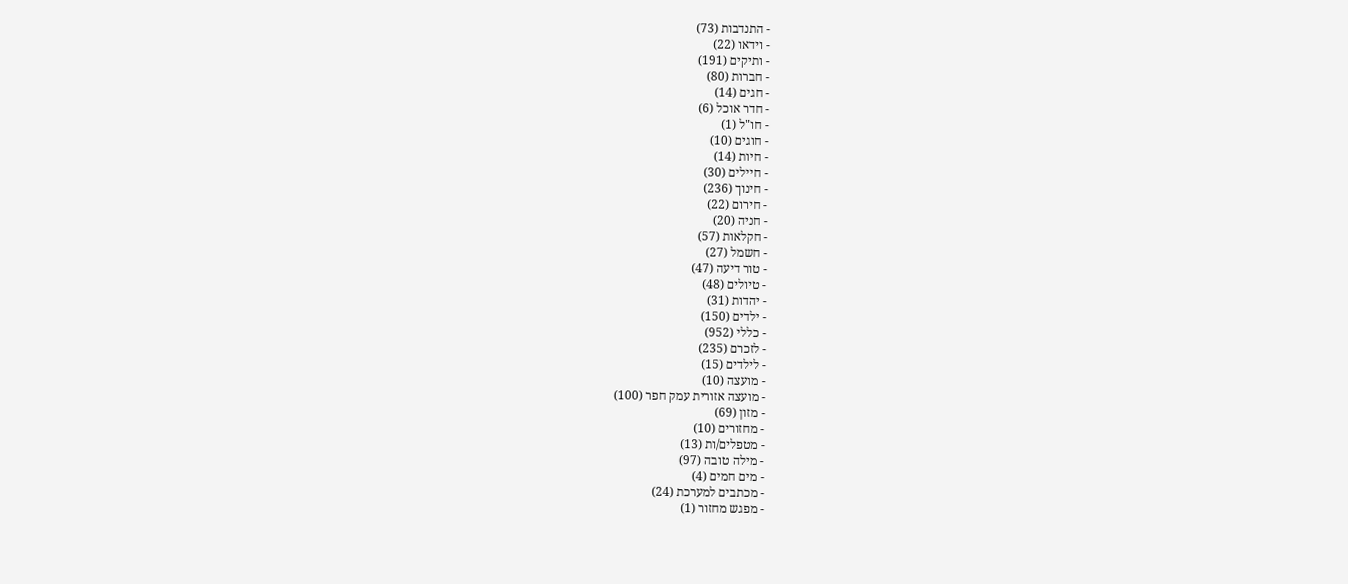- התנדבות (73)
- וידאו (22)
- ותיקים (191)
- חברות (80)
- חגים (14)
- חדר אוכל (6)
- חו"ל (1)
- חוגים (10)
- חיות (14)
- חיילים (30)
- חינוך (236)
- חירום (22)
- חניה (20)
- חקלאות (57)
- חשמל (27)
- טור דיעה (47)
- טיולים (48)
- יהדות (31)
- ילדים (150)
- כללי (952)
- לזכרם (235)
- לילדים (15)
- מועצה (10)
- מועצה אזורית עמק חפר (100)
- מזון (69)
- מחזורים (10)
- מטפלים/ות (13)
- מילה טובה (97)
- מים חמים (4)
- מכתבים למערכת (24)
- מפגש מחזור (1)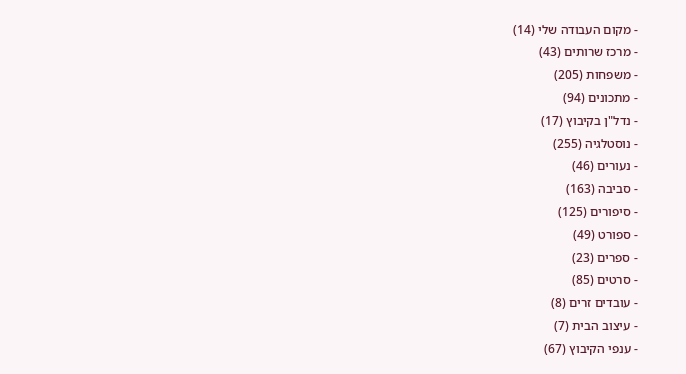- מקום העבודה שלי (14)
- מרכז שרותים (43)
- משפחות (205)
- מתכונים (94)
- נדל"ן בקיבוץ (17)
- נוסטלגיה (255)
- נעורים (46)
- סביבה (163)
- סיפורים (125)
- ספורט (49)
- ספרים (23)
- סרטים (85)
- עובדים זרים (8)
- עיצוב הבית (7)
- ענפי הקיבוץ (67)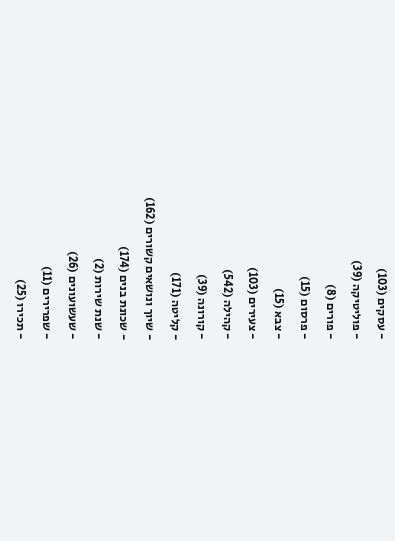- עסקים (103)
- פוליטיקה (39)
- פורים (8)
- פרסום (15)
- צבא (15)
- צעירים (103)
- קהילה (542)
- קורונה (39)
- קליטה (171)
- שיוך ונושאים קשורים (162)
- שכונת בנים (174)
- שנת שירות (2)
- שעשועונים (26)
- שפרירים (11)
- תכירו (25)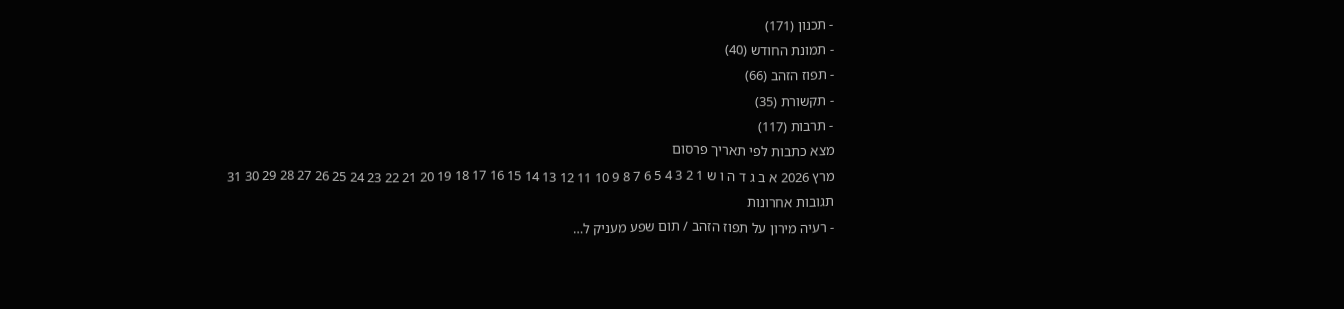- תכנון (171)
- תמונת החודש (40)
- תפוז הזהב (66)
- תקשורת (35)
- תרבות (117)
מצא כתבות לפי תאריך פרסום
מרץ 2026 א ב ג ד ה ו ש 1 2 3 4 5 6 7 8 9 10 11 12 13 14 15 16 17 18 19 20 21 22 23 24 25 26 27 28 29 30 31
תגובות אחרונות
- רעיה מירון על תפוז הזהב / תום שפע מעניק ל…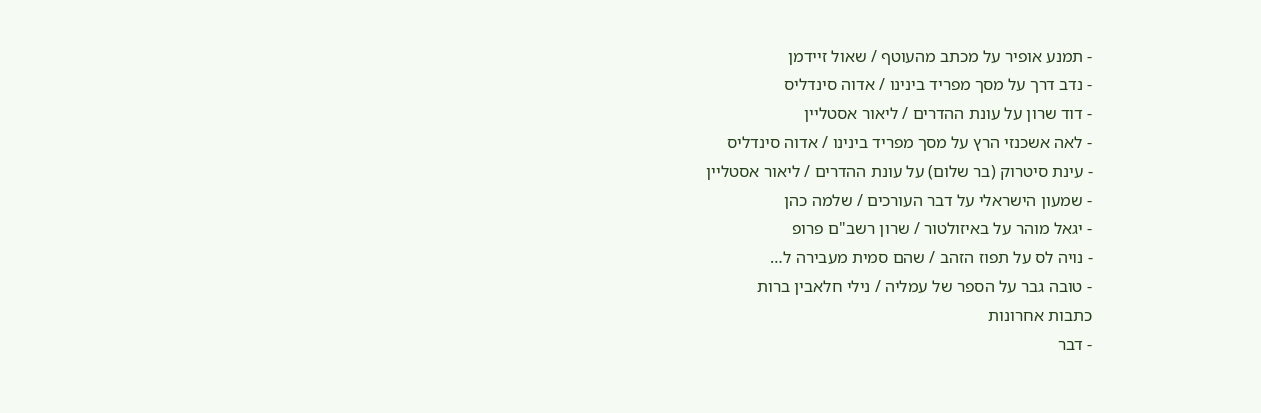- תמנע אופיר על מכתב מהעוטף / שאול זיידמן
- נדב דרך על מסך מפריד בינינו / אדוה סינדליס
- דוד שרון על עונת ההדרים / ליאור אסטליין
- לאה אשכנזי הרץ על מסך מפריד בינינו / אדוה סינדליס
- עינת סיטרוק (בר שלום) על עונת ההדרים / ליאור אסטליין
- שמעון הישראלי על דבר העורכים / שלמה כהן
- יגאל מוהר על באיזולטור / שרון רשב"ם פרופ
- נויה לס על תפוז הזהב / שהם סמית מעבירה ל…
- טובה גבר על הספר של עמליה / נילי חלאבין ברות
כתבות אחרונות
- דבר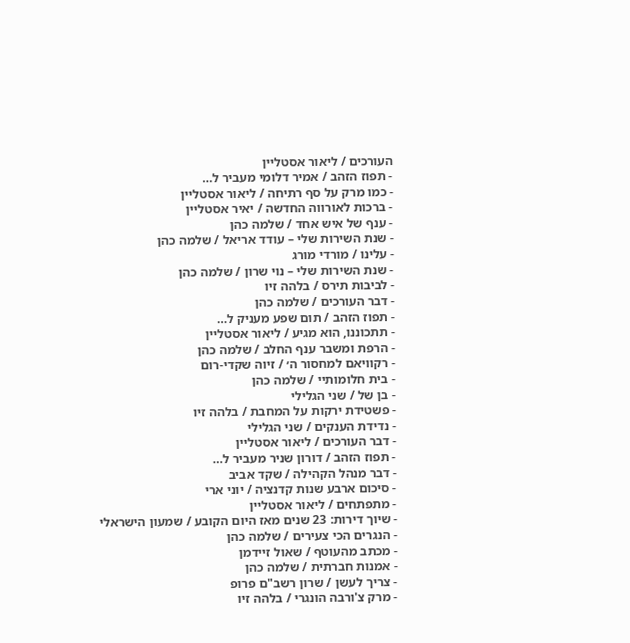העורכים / ליאור אסטליין
- תפוז הזהב / אמיר דלומי מעביר ל…
- כמו מרק על סף רתיחה / ליאור אסטליין
- ברכות לאורווה החדשה / יאיר אסטליין
- ענף של איש אחד / שלמה כהן
- שנת השירות שלי – עודד אריאל / שלמה כהן
- עלינו / מורדי מורג
- שנת השירות שלי – נוי שרון / שלמה כהן
- לביבות תירס / בלהה זיו
- דבר העורכים / שלמה כהן
- תפוז הזהב / תום שפע מעניק ל…
- תתכוננו, הוא מגיע / ליאור אסטליין
- הרפת ומשבר ענף החלב / שלמה כהן
- רקוויאם למחסור ה׳ / זיוה שקדי-רום
- בית חלומותיי / שלמה כהן
- בן של / שני הגלילי
- פשטידת ירקות על המחבת / בלהה זיו
- נדידת הענקים / שני הגלילי
- דבר העורכים / ליאור אסטליין
- תפוז הזהב / דורון שניר מעביר ל…
- דבר מנהל הקהילה / שקד אביב
- סיכום ארבע שנות קדנציה / יוני ארי
- מתפתחים / ליאור אסטליין
- שיוך דירות: 23 שנים מאז היום הקובע / שמעון הישראלי
- הנגרים הכי צעירים / שלמה כהן
- מכתב מהעוטף / שאול זיידמן
- אמנות חברתית / שלמה כהן
- צריך לעשן / שרון רשב"ם פרופ
- מרק צ'ורבה הונגרי / בלהה זיו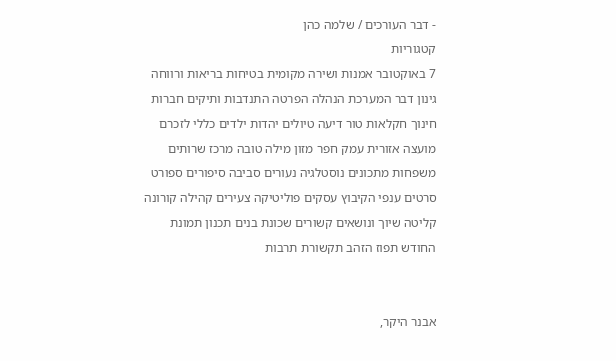- דבר העורכים / שלמה כהן
קטגוריות
7 באוקטובר אמנות ושירה מקומית בטיחות בריאות ורווחה גינון דבר המערכת הנהלה הפרטה התנדבות ותיקים חברות חינוך חקלאות טור דיעה טיולים יהדות ילדים כללי לזכרם מועצה אזורית עמק חפר מזון מילה טובה מרכז שרותים משפחות מתכונים נוסטלגיה נעורים סביבה סיפורים ספורט סרטים ענפי הקיבוץ עסקים פוליטיקה צעירים קהילה קורונה קליטה שיוך ונושאים קשורים שכונת בנים תכנון תמונת החודש תפוז הזהב תקשורת תרבות


אבנר היקר,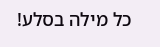כל מילה בסלע!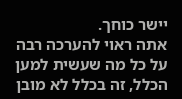יישר כוחך.
אתה ראוי להערכה רבה על כל מה שעשית למען הכלל, זה בכלל לא מובן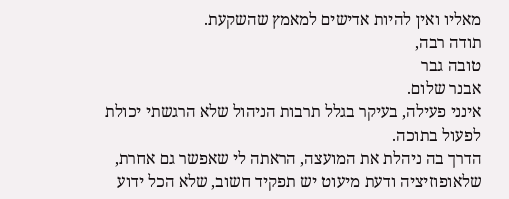מאליו ואין להיות אדישים למאמץ שהשקעת.
תודה רבה,
טובה גבר
אבנר שלום.
אינני פעילה, בעיקר בגלל תרבות הניהול שלא הרגשתי יכולת לפעול בתוכה.
הדרך בה ניהלת את המועצה, הראתה לי שאפשר גם אחרת, שלאופוזיציה ודעת מיעוט יש תפקיד חשוב, שלא הכל ידוע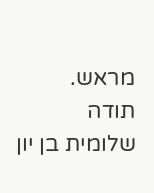מראש.
תודה
שלומית בן יון